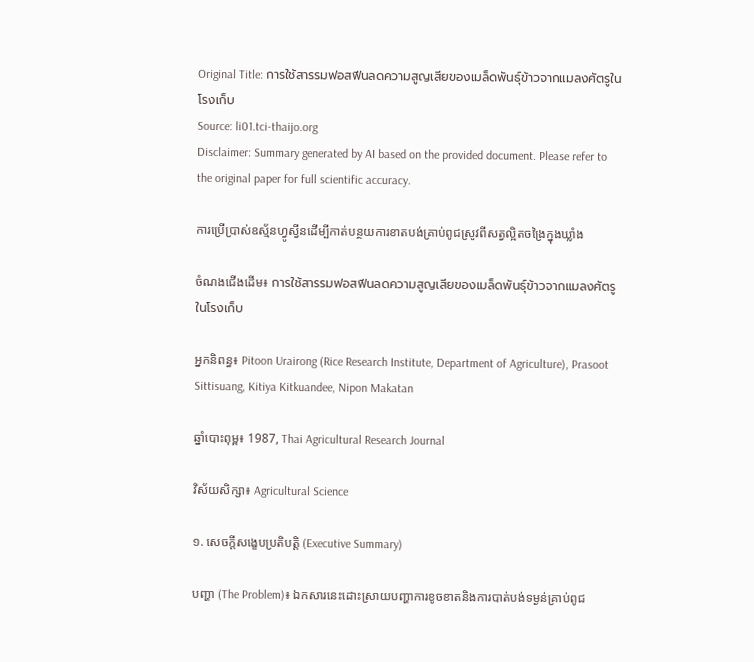Original Title: การใช้สารรมฟอสฟีนลดความสูญเสียของเมล็ดพันธุ์ข้าวจากแมลงศัตรูในโรงเก็บ
Source: li01.tci-thaijo.org
Disclaimer: Summary generated by AI based on the provided document. Please refer to the original paper for full scientific accuracy.

ការប្រើប្រាស់ឧស្ម័នហ្វូស្វីនដើម្បីកាត់បន្ថយការខាតបង់គ្រាប់ពូជស្រូវពីសត្វល្អិតចង្រៃក្នុងឃ្លាំង

ចំណងជើងដើម៖ การใช้สารรมฟอสฟีนลดความสูญเสียของเมล็ดพันธุ์ข้าวจากแมลงศัตรูในโรงเก็บ

អ្នកនិពន្ធ៖ Pitoon Urairong (Rice Research Institute, Department of Agriculture), Prasoot Sittisuang, Kitiya Kitkuandee, Nipon Makatan

ឆ្នាំបោះពុម្ព៖ 1987, Thai Agricultural Research Journal

វិស័យសិក្សា៖ Agricultural Science

១. សេចក្តីសង្ខេបប្រតិបត្តិ (Executive Summary)

បញ្ហា (The Problem)៖ ឯកសារនេះដោះស្រាយបញ្ហាការខូចខាតនិងការបាត់បង់ទម្ងន់គ្រាប់ពូជ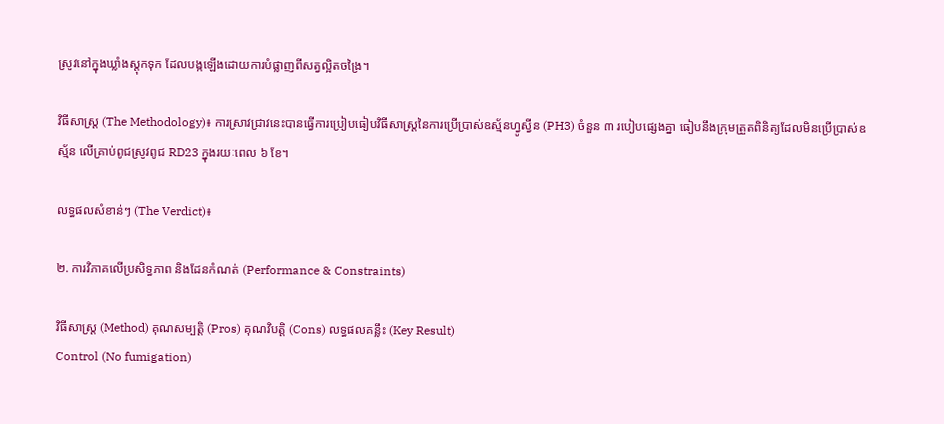ស្រូវនៅក្នុងឃ្លាំងស្តុកទុក ដែលបង្កឡើងដោយការបំផ្លាញពីសត្វល្អិតចង្រៃ។

វិធីសាស្ត្រ (The Methodology)៖ ការស្រាវជ្រាវនេះបានធ្វើការប្រៀបធៀបវិធីសាស្ត្រនៃការប្រើប្រាស់ឧស្ម័នហ្វូស្វីន (PH3) ចំនួន ៣ របៀបផ្សេងគ្នា ធៀបនឹងក្រុមត្រួតពិនិត្យដែលមិនប្រើប្រាស់ឧស្ម័ន លើគ្រាប់ពូជស្រូវពូជ RD23 ក្នុងរយៈពេល ៦ ខែ។

លទ្ធផលសំខាន់ៗ (The Verdict)៖

២. ការវិភាគលើប្រសិទ្ធភាព និងដែនកំណត់ (Performance & Constraints)

វិធីសាស្ត្រ (Method) គុណសម្បត្តិ (Pros) គុណវិបត្តិ (Cons) លទ្ធផលគន្លឹះ (Key Result)
Control (No fumigation)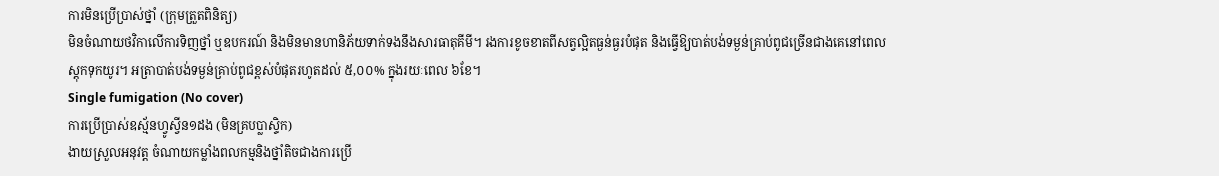ការមិនប្រើប្រាស់ថ្នាំ (ក្រុមត្រួតពិនិត្យ)
មិនចំណាយថវិកាលើការទិញថ្នាំ ឬឧបករណ៍ និងមិនមានហានិភ័យទាក់ទងនឹងសារធាតុគីមី។ រងការខូចខាតពីសត្វល្អិតធ្ងន់ធ្ងរបំផុត និងធ្វើឱ្យបាត់បង់ទម្ងន់គ្រាប់ពូជច្រើនជាងគេនៅពេលស្តុកទុកយូរ។ អត្រាបាត់បង់ទម្ងន់គ្រាប់ពូជខ្ពស់បំផុតរហូតដល់ ៥,០០% ក្នុងរយៈពេល ៦ខែ។
Single fumigation (No cover)
ការប្រើប្រាស់ឧស្ម័នហ្វូស្វីន១ដង (មិនគ្របប្លាស្ទិក)
ងាយស្រួលអនុវត្ត ចំណាយកម្លាំងពលកម្មនិងថ្នាំតិចជាងការប្រើ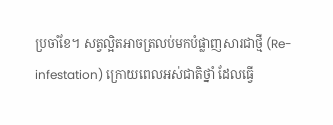ប្រចាំខែ។ សត្វល្អិតអាចត្រលប់មកបំផ្លាញសារជាថ្មី (Re-infestation) ក្រោយពេលអស់ជាតិថ្នាំ ដែលធ្វើ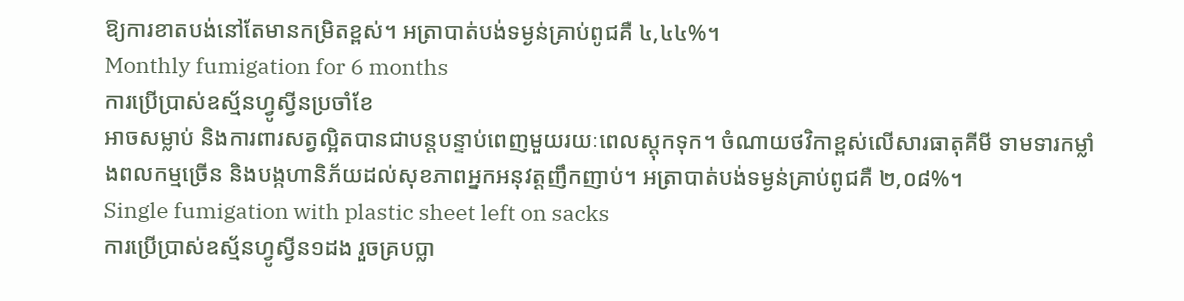ឱ្យការខាតបង់នៅតែមានកម្រិតខ្ពស់។ អត្រាបាត់បង់ទម្ងន់គ្រាប់ពូជគឺ ៤,៤៤%។
Monthly fumigation for 6 months
ការប្រើប្រាស់ឧស្ម័នហ្វូស្វីនប្រចាំខែ
អាចសម្លាប់ និងការពារសត្វល្អិតបានជាបន្តបន្ទាប់ពេញមួយរយៈពេលស្តុកទុក។ ចំណាយថវិកាខ្ពស់លើសារធាតុគីមី ទាមទារកម្លាំងពលកម្មច្រើន និងបង្កហានិភ័យដល់សុខភាពអ្នកអនុវត្តញឹកញាប់។ អត្រាបាត់បង់ទម្ងន់គ្រាប់ពូជគឺ ២,០៨%។
Single fumigation with plastic sheet left on sacks
ការប្រើប្រាស់ឧស្ម័នហ្វូស្វីន១ដង រួចគ្របប្លា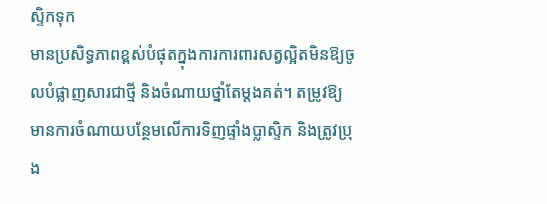ស្ទិកទុក
មានប្រសិទ្ធភាពខ្ពស់បំផុតក្នុងការការពារសត្វល្អិតមិនឱ្យចូលបំផ្លាញសារជាថ្មី និងចំណាយថ្នាំតែម្តងគត់។ តម្រូវឱ្យមានការចំណាយបន្ថែមលើការទិញផ្ទាំងប្លាស្ទិក និងត្រូវប្រុង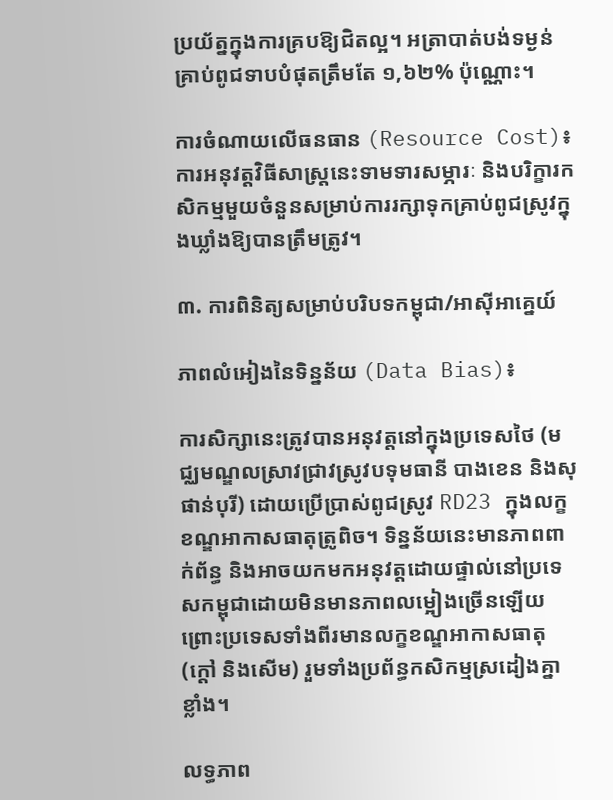ប្រយ័ត្នក្នុងការគ្របឱ្យជិតល្អ។ អត្រាបាត់បង់ទម្ងន់គ្រាប់ពូជទាបបំផុតត្រឹមតែ ១,៦២% ប៉ុណ្ណោះ។

ការចំណាយលើធនធាន (Resource Cost)៖ ការអនុវត្តវិធីសាស្ត្រនេះទាមទារសម្ភារៈ និងបរិក្ខារកសិកម្មមួយចំនួនសម្រាប់ការរក្សាទុកគ្រាប់ពូជស្រូវក្នុងឃ្លាំងឱ្យបានត្រឹមត្រូវ។

៣. ការពិនិត្យសម្រាប់បរិបទកម្ពុជា/អាស៊ីអាគ្នេយ៍

ភាពលំអៀងនៃទិន្នន័យ (Data Bias)៖

ការសិក្សានេះត្រូវបានអនុវត្តនៅក្នុងប្រទេសថៃ (មជ្ឈមណ្ឌលស្រាវជ្រាវស្រូវបទុមធានី បាងខេន និងសុផាន់បុរី) ដោយប្រើប្រាស់ពូជស្រូវ RD23 ក្នុងលក្ខខណ្ឌអាកាសធាតុត្រូពិច។ ទិន្នន័យនេះមានភាពពាក់ព័ន្ធ និងអាចយកមកអនុវត្តដោយផ្ទាល់នៅប្រទេសកម្ពុជាដោយមិនមានភាពលម្អៀងច្រើនឡើយ ព្រោះប្រទេសទាំងពីរមានលក្ខខណ្ឌអាកាសធាតុ (ក្ដៅ និងសើម) រួមទាំងប្រព័ន្ធកសិកម្មស្រដៀងគ្នាខ្លាំង។

លទ្ធភាព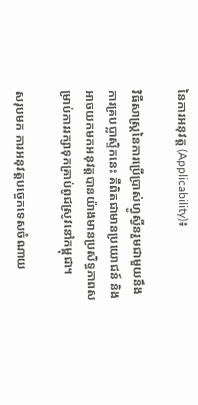នៃការអនុវត្ត (Applicability)៖

វិធីសាស្ត្រនៃការប្រើប្រាស់ហ្វូស្វីនរួមជាមួយនឹងការគ្របប្លាស្ទិកនេះ គឺពិតជាមានប្រយោជន៍ និងអាចយកមកអនុវត្តបានយ៉ាងមានប្រសិទ្ធភាពសម្រាប់ការរក្សាទុកគ្រាប់ពូជស្រូវនៅកម្ពុជា។

សរុបមក ការអនុវត្តបច្ចេកទេសចំណាយ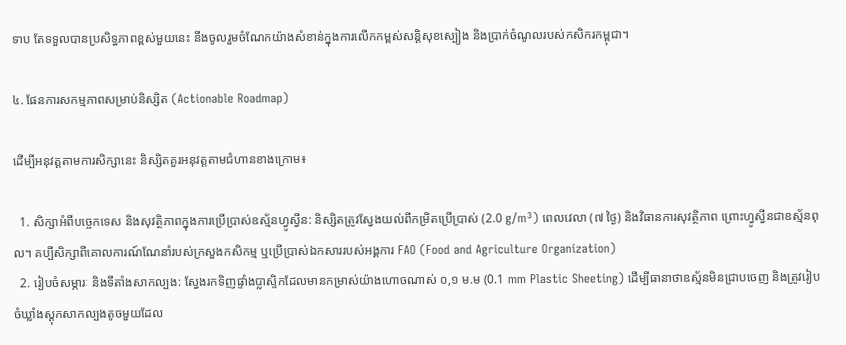ទាប តែទទួលបានប្រសិទ្ធភាពខ្ពស់មួយនេះ នឹងចូលរួមចំណែកយ៉ាងសំខាន់ក្នុងការលើកកម្ពស់សន្តិសុខស្បៀង និងប្រាក់ចំណូលរបស់កសិករកម្ពុជា។

៤. ផែនការសកម្មភាពសម្រាប់និស្សិត (Actionable Roadmap)

ដើម្បីអនុវត្តតាមការសិក្សានេះ និស្សិតគួរអនុវត្តតាមជំហានខាងក្រោម៖

  1. សិក្សាអំពីបច្ចេកទេស និងសុវត្ថិភាពក្នុងការប្រើប្រាស់ឧស្ម័នហ្វូស្វីន: និស្សិតត្រូវស្វែងយល់ពីកម្រិតប្រើប្រាស់ (2.0 g/m³) ពេលវេលា (៧ ថ្ងៃ) និងវិធានការសុវត្ថិភាព ព្រោះហ្វូស្វីនជាឧស្ម័នពុល។ គប្បីសិក្សាពីគោលការណ៍ណែនាំរបស់ក្រសួងកសិកម្ម ឬប្រើប្រាស់ឯកសាររបស់អង្គការ FAO (Food and Agriculture Organization)
  2. រៀបចំសម្ភារៈ និងទីតាំងសាកល្បង: ស្វែងរកទិញផ្ទាំងប្លាស្ទិកដែលមានកម្រាស់យ៉ាងហោចណាស់ ០,១ ម.ម (0.1 mm Plastic Sheeting) ដើម្បីធានាថាឧស្ម័នមិនជ្រាបចេញ និងត្រូវរៀបចំឃ្លាំងស្តុកសាកល្បងតូចមួយដែល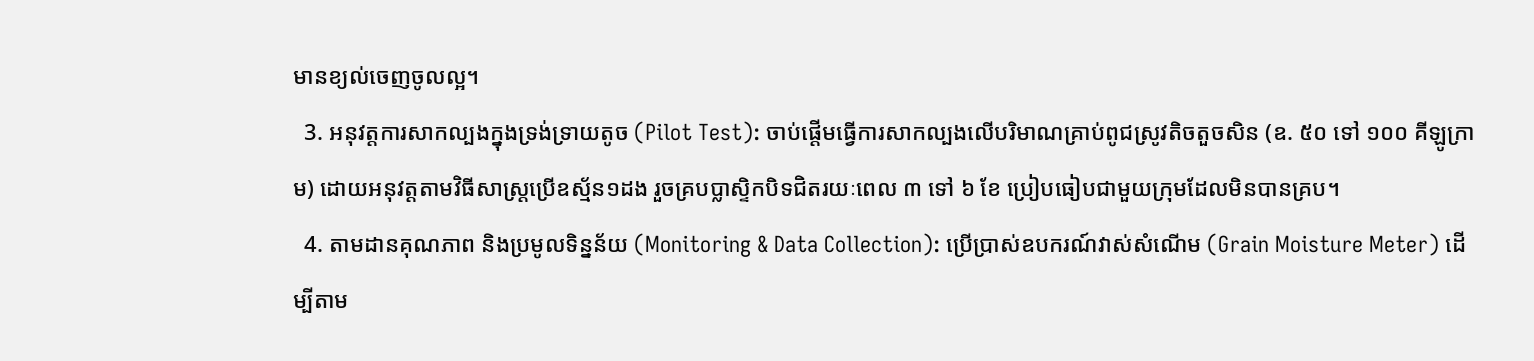មានខ្យល់ចេញចូលល្អ។
  3. អនុវត្តការសាកល្បងក្នុងទ្រង់ទ្រាយតូច (Pilot Test): ចាប់ផ្តើមធ្វើការសាកល្បងលើបរិមាណគ្រាប់ពូជស្រូវតិចតួចសិន (ឧ. ៥០ ទៅ ១០០ គីឡូក្រាម) ដោយអនុវត្តតាមវិធីសាស្ត្រប្រើឧស្ម័ន១ដង រួចគ្របប្លាស្ទិកបិទជិតរយៈពេល ៣ ទៅ ៦ ខែ ប្រៀបធៀបជាមួយក្រុមដែលមិនបានគ្រប។
  4. តាមដានគុណភាព និងប្រមូលទិន្នន័យ (Monitoring & Data Collection): ប្រើប្រាស់ឧបករណ៍វាស់សំណើម (Grain Moisture Meter) ដើម្បីតាម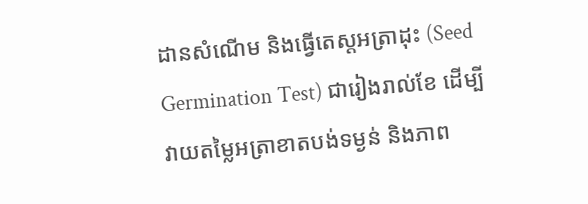ដានសំណើម និងធ្វើតេស្តអត្រាដុះ (Seed Germination Test) ជារៀងរាល់ខែ ដើម្បីវាយតម្លៃអត្រាខាតបង់ទម្ងន់ និងភាព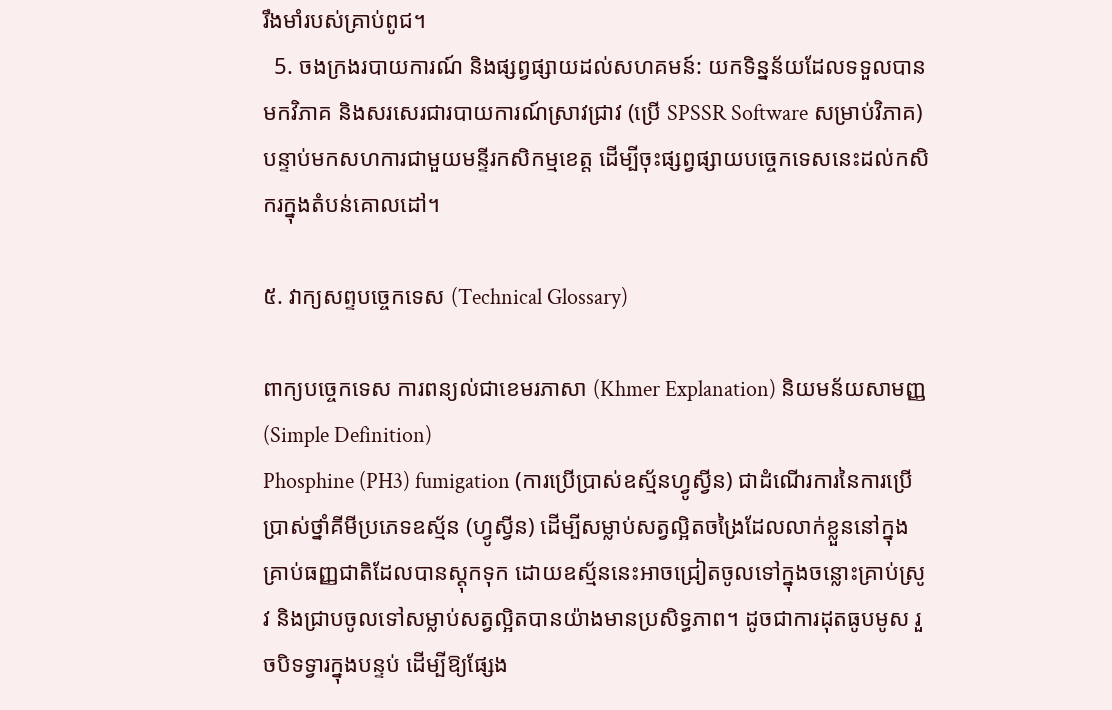រឹងមាំរបស់គ្រាប់ពូជ។
  5. ចងក្រងរបាយការណ៍ និងផ្សព្វផ្សាយដល់សហគមន៍: យកទិន្នន័យដែលទទួលបានមកវិភាគ និងសរសេរជារបាយការណ៍ស្រាវជ្រាវ (ប្រើ SPSSR Software សម្រាប់វិភាគ) បន្ទាប់មកសហការជាមួយមន្ទីរកសិកម្មខេត្ត ដើម្បីចុះផ្សព្វផ្សាយបច្ចេកទេសនេះដល់កសិករក្នុងតំបន់គោលដៅ។

៥. វាក្យសព្ទបច្ចេកទេស (Technical Glossary)

ពាក្យបច្ចេកទេស ការពន្យល់ជាខេមរភាសា (Khmer Explanation) និយមន័យសាមញ្ញ (Simple Definition)
Phosphine (PH3) fumigation (ការប្រើប្រាស់ឧស្ម័នហ្វូស្វីន) ជាដំណើរការនៃការប្រើប្រាស់ថ្នាំគីមីប្រភេទឧស្ម័ន (ហ្វូស្វីន) ដើម្បីសម្លាប់សត្វល្អិតចង្រៃដែលលាក់ខ្លួននៅក្នុងគ្រាប់ធញ្ញជាតិដែលបានស្តុកទុក ដោយឧស្ម័ននេះអាចជ្រៀតចូលទៅក្នុងចន្លោះគ្រាប់ស្រូវ និងជ្រាបចូលទៅសម្លាប់សត្វល្អិតបានយ៉ាងមានប្រសិទ្ធភាព។ ដូចជាការដុតធូបមូស រួចបិទទ្វារក្នុងបន្ទប់ ដើម្បីឱ្យផ្សែង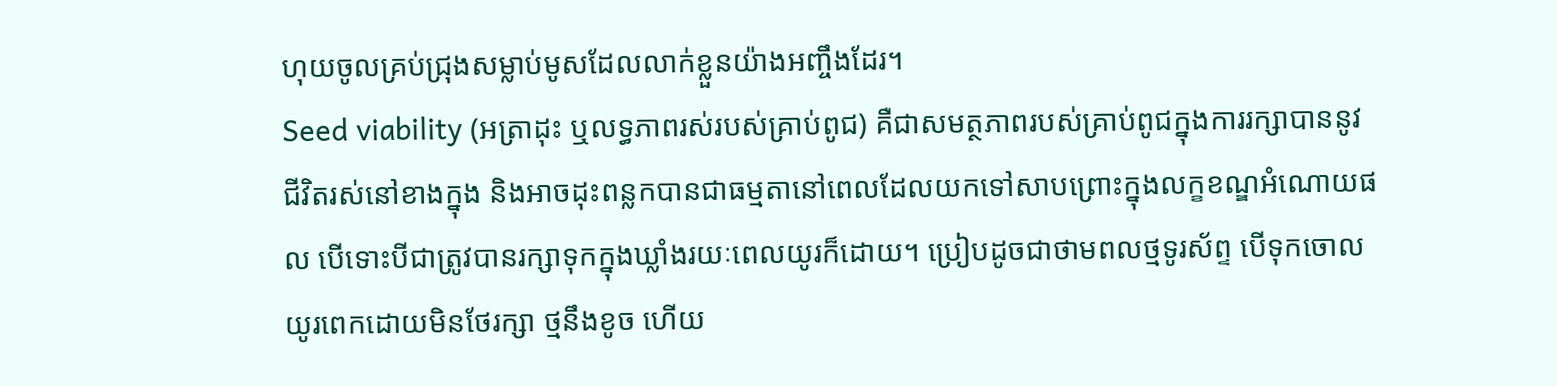ហុយចូលគ្រប់ជ្រុងសម្លាប់មូសដែលលាក់ខ្លួនយ៉ាងអញ្ចឹងដែរ។
Seed viability (អត្រាដុះ ឬលទ្ធភាពរស់របស់គ្រាប់ពូជ) គឺជាសមត្ថភាពរបស់គ្រាប់ពូជក្នុងការរក្សាបាននូវជីវិតរស់នៅខាងក្នុង និងអាចដុះពន្លកបានជាធម្មតានៅពេលដែលយកទៅសាបព្រោះក្នុងលក្ខខណ្ឌអំណោយផល បើទោះបីជាត្រូវបានរក្សាទុកក្នុងឃ្លាំងរយៈពេលយូរក៏ដោយ។ ប្រៀបដូចជាថាមពលថ្មទូរស័ព្ទ បើទុកចោលយូរពេកដោយមិនថែរក្សា ថ្មនឹងខូច ហើយ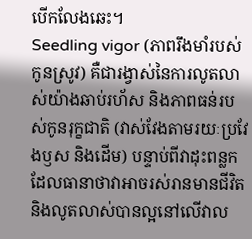បើកលែងឆេះ។
Seedling vigor (ភាពរឹងមាំរបស់កូនស្រូវ) គឺជារង្វាស់នៃការលូតលាស់យ៉ាងឆាប់រហ័ស និងភាពធន់របស់កូនរុក្ខជាតិ (វាស់វែងតាមរយៈប្រវែងឫស និងដើម) បន្ទាប់ពីវាដុះពន្លក ដែលធានាថាវាអាចរស់រានមានជីវិត និងលូតលាស់បានល្អនៅលើវាល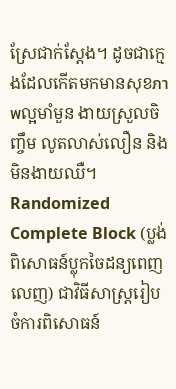ស្រែជាក់ស្តែង។ ដូចជាក្មេងដែលកើតមកមានសុខภาพល្អមាំមួន ងាយស្រួលចិញ្ចឹម លូតលាស់លឿន និងមិនងាយឈឺ។
Randomized Complete Block (ប្លង់ពិសោធន៍ប្លុកចៃដន្យពេញលេញ) ជាវិធីសាស្ត្ររៀបចំការពិសោធន៍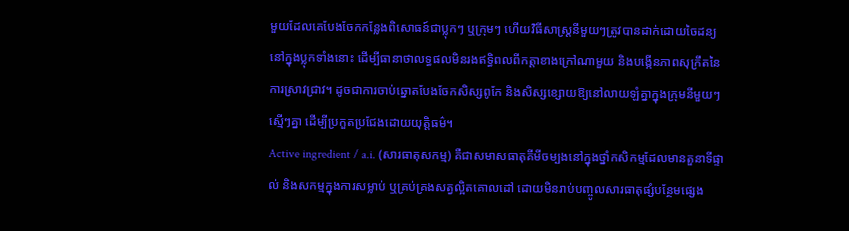មួយដែលគេបែងចែកកន្លែងពិសោធន៍ជាប្លុកៗ ឬក្រុមៗ ហើយវិធីសាស្ត្រនីមួយៗត្រូវបានដាក់ដោយចៃដន្យនៅក្នុងប្លុកទាំងនោះ ដើម្បីធានាថាលទ្ធផលមិនរងឥទ្ធិពលពីកត្តាខាងក្រៅណាមួយ និងបង្កើនភាពសុក្រឹតនៃការស្រាវជ្រាវ។ ដូចជាការចាប់ឆ្នោតបែងចែកសិស្សពូកែ និងសិស្សខ្សោយឱ្យនៅលាយឡំគ្នាក្នុងក្រុមនីមួយៗស្មើៗគ្នា ដើម្បីប្រកួតប្រជែងដោយយុត្តិធម៌។
Active ingredient / a.i. (សារធាតុសកម្ម) គឺជាសមាសធាតុគីមីចម្បងនៅក្នុងថ្នាំកសិកម្មដែលមានតួនាទីផ្ទាល់ និងសកម្មក្នុងការសម្លាប់ ឬគ្រប់គ្រងសត្វល្អិតគោលដៅ ដោយមិនរាប់បញ្ចូលសារធាតុផ្សំបន្ថែមផ្សេង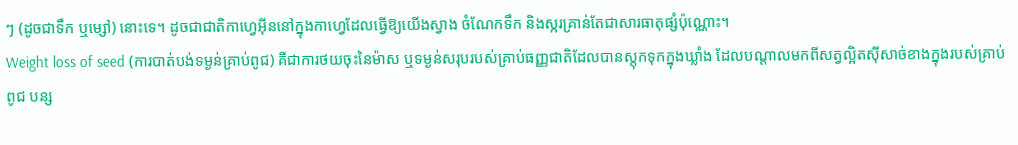ៗ (ដូចជាទឹក ឬម្សៅ) នោះទេ។ ដូចជាជាតិកាហ្វេអ៊ីននៅក្នុងកាហ្វេដែលធ្វើឱ្យយើងស្វាង ចំណែកទឹក និងស្ករគ្រាន់តែជាសារធាតុផ្សំប៉ុណ្ណោះ។
Weight loss of seed (ការបាត់បង់ទម្ងន់គ្រាប់ពូជ) គឺជាការថយចុះនៃម៉ាស ឬទម្ងន់សរុបរបស់គ្រាប់ធញ្ញជាតិដែលបានស្តុកទុកក្នុងឃ្លាំង ដែលបណ្តាលមកពីសត្វល្អិតស៊ីសាច់ខាងក្នុងរបស់គ្រាប់ពូជ បន្ស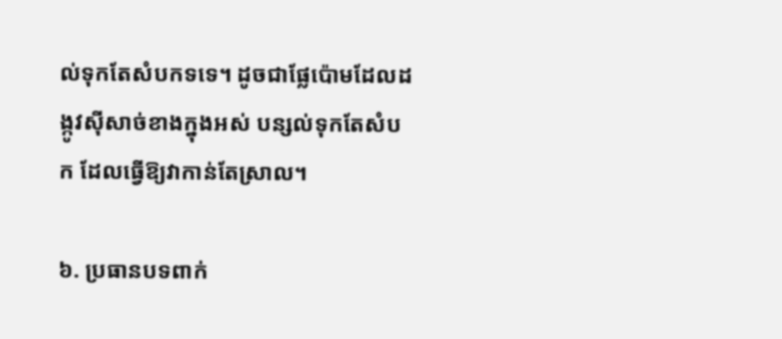ល់ទុកតែសំបកទទេ។ ដូចជាផ្លែប៉ោមដែលដង្កូវស៊ីសាច់ខាងក្នុងអស់ បន្សល់ទុកតែសំបក ដែលធ្វើឱ្យវាកាន់តែស្រាល។

៦. ប្រធានបទពាក់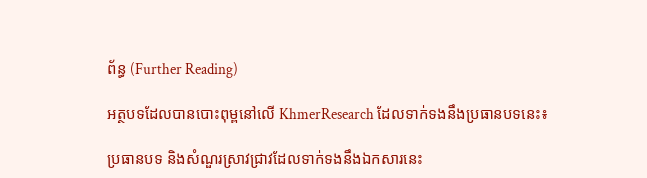ព័ន្ធ (Further Reading)

អត្ថបទដែលបានបោះពុម្ពនៅលើ KhmerResearch ដែលទាក់ទងនឹងប្រធានបទនេះ៖

ប្រធានបទ និងសំណួរស្រាវជ្រាវដែលទាក់ទងនឹងឯកសារនេះ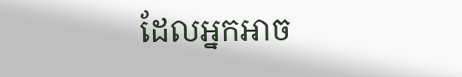ដែលអ្នកអាច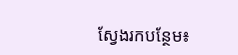ស្វែងរកបន្ថែម៖